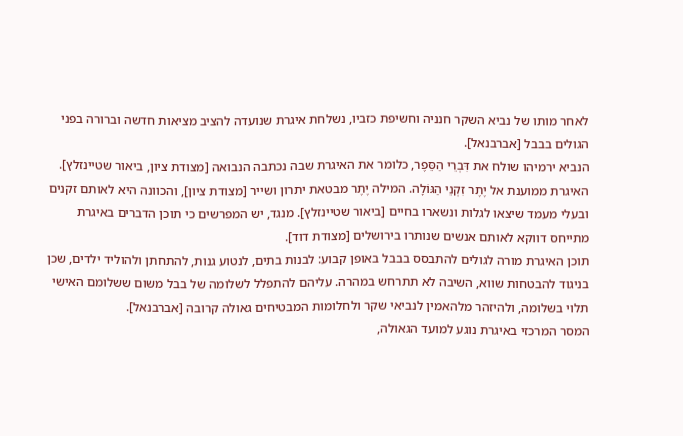לאחר מותו של נביא השקר חנניה וחשיפת כזביו, נשלחת איגרת שנועדה להציב מציאות חדשה וברורה בפני הגולים בבבל [אברבנאל].
הנביא ירמיהו שולח את דִּבְרֵי הַסֵּפֶר, כלומר את האיגרת שבה נכתבה הנבואה [מצודת ציון, ביאור שטיינזלץ]. האיגרת ממוענת אל יֶתֶר זִקְנֵי הַגּוֹלָה. המילה יֶתֶר מבטאת יתרון ושייר [מצודת ציון], והכוונה היא לאותם זקנים ובעלי מעמד שיצאו לגלות ונשארו בחיים [ביאור שטיינזלץ]. מנגד, יש המפרשים כי תוכן הדברים באיגרת מתייחס דווקא לאותם אנשים שנותרו בירושלים [מצודת דוד].
תוכן האיגרת מורה לגולים להתבסס בבבל באופן קבוע: לבנות בתים, לנטוע גנות, להתחתן ולהוליד ילדים, שכן בניגוד להבטחות שווא, השיבה לא תתרחש במהרה. עליהם להתפלל לשלומה של בבל משום ששלומם האישי תלוי בשלומה, ולהיזהר מלהאמין לנביאי שקר ולחלומות המבטיחים גאולה קרובה [אברבנאל].
המסר המרכזי באיגרת נוגע למועד הגאולה,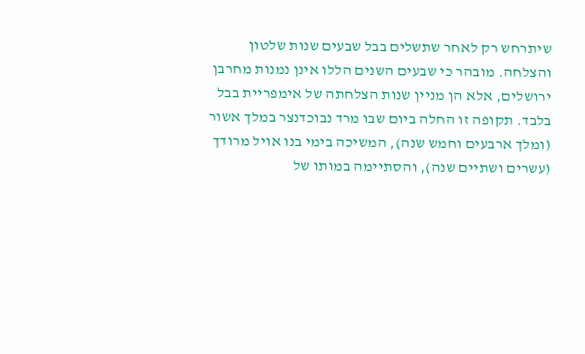שיתרחש רק לאחר שתשלים בבל שבעים שנות שלטון והצלחה. מובהר כי שבעים השנים הללו אינן נמנות מחרבן ירושלים, אלא הן מניין שנות הצלחתה של אימפריית בבל בלבד. תקופה זו החלה ביום שבו מרד נבוכדנצר במלך אשור (ומלך ארבעים וחמש שנה), המשיכה בימי בנו אויל מרודך (עשרים ושתיים שנה), והסתיימה במותו של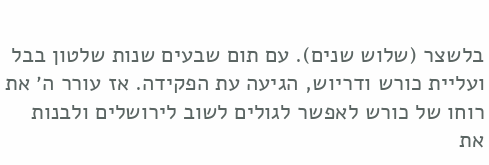בלשצר (שלוש שנים). עם תום שבעים שנות שלטון בבל ועליית כורש ודריוש, הגיעה עת הפקידה. אז עורר ה׳ את רוחו של כורש לאפשר לגולים לשוב לירושלים ולבנות את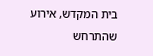בית המקדש, אירוע שהתרחש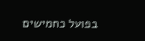בפועל כחמישים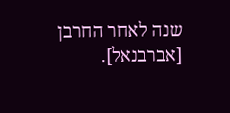שנה לאחר החרבן [אברבנאל].